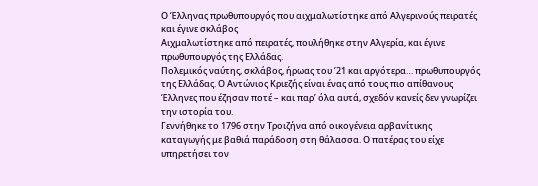Ο Έλληνας πρωθυπουργός που αιχμαλωτίστηκε από Αλγερινούς πειρατές και έγινε σκλάβος
Αιχμαλωτίστηκε από πειρατές, πουλήθηκε στην Αλγερία, και έγινε πρωθυπουργός της Ελλάδας.
Πολεμικός ναύτης, σκλάβος, ήρωας του ’21 και αργότερα… πρωθυπουργός της Ελλάδας. Ο Αντώνιος Κριεζής είναι ένας από τους πιο απίθανους Έλληνες που έζησαν ποτέ – και παρ’ όλα αυτά, σχεδόν κανείς δεν γνωρίζει την ιστορία του.
Γεννήθηκε το 1796 στην Τροιζήνα από οικογένεια αρβανίτικης καταγωγής με βαθιά παράδοση στη θάλασσα. Ο πατέρας του είχε υπηρετήσει τον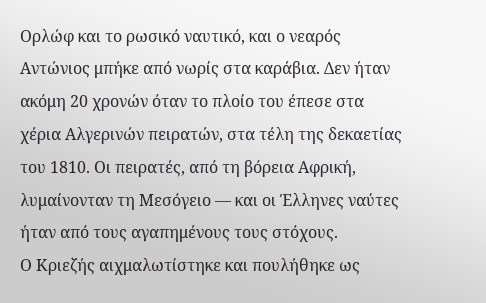Ορλώφ και το ρωσικό ναυτικό, και ο νεαρός Αντώνιος μπήκε από νωρίς στα καράβια. Δεν ήταν ακόμη 20 χρονών όταν το πλοίο του έπεσε στα χέρια Αλγερινών πειρατών, στα τέλη της δεκαετίας του 1810. Οι πειρατές, από τη βόρεια Αφρική, λυμαίνονταν τη Μεσόγειο — και οι Έλληνες ναύτες ήταν από τους αγαπημένους τους στόχους.
Ο Κριεζής αιχμαλωτίστηκε και πουλήθηκε ως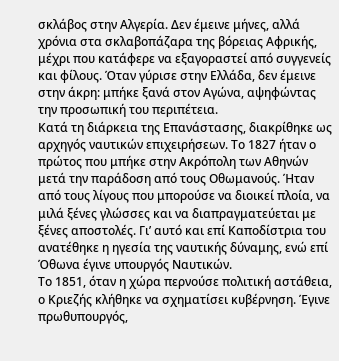σκλάβος στην Αλγερία. Δεν έμεινε μήνες, αλλά χρόνια στα σκλαβοπάζαρα της βόρειας Αφρικής, μέχρι που κατάφερε να εξαγοραστεί από συγγενείς και φίλους. Όταν γύρισε στην Ελλάδα, δεν έμεινε στην άκρη: μπήκε ξανά στον Αγώνα, αψηφώντας την προσωπική του περιπέτεια.
Κατά τη διάρκεια της Επανάστασης, διακρίθηκε ως αρχηγός ναυτικών επιχειρήσεων. Το 1827 ήταν ο πρώτος που μπήκε στην Ακρόπολη των Αθηνών μετά την παράδοση από τους Οθωμανούς. Ήταν από τους λίγους που μπορούσε να διοικεί πλοία, να μιλά ξένες γλώσσες και να διαπραγματεύεται με ξένες αποστολές. Γι’ αυτό και επί Καποδίστρια του ανατέθηκε η ηγεσία της ναυτικής δύναμης, ενώ επί Όθωνα έγινε υπουργός Ναυτικών.
Το 1851, όταν η χώρα περνούσε πολιτική αστάθεια, ο Κριεζής κλήθηκε να σχηματίσει κυβέρνηση. Έγινε πρωθυπουργός,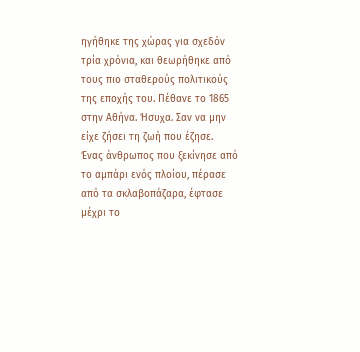ηγήθηκε της χώρας για σχεδόν τρία χρόνια, και θεωρήθηκε από τους πιο σταθερούς πολιτικούς της εποχής του. Πέθανε το 1865 στην Αθήνα. Ήσυχα. Σαν να μην είχε ζήσει τη ζωή που έζησε.
Ένας άνθρωπος που ξεκίνησε από το αμπάρι ενός πλοίου, πέρασε από τα σκλαβοπάζαρα, έφτασε μέχρι το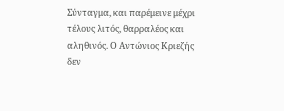Σύνταγμα, και παρέμεινε μέχρι τέλους λιτός, θαρραλέος και αληθινός. Ο Αντώνιος Κριεζής δεν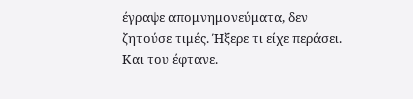έγραψε απομνημονεύματα, δεν ζητούσε τιμές. Ήξερε τι είχε περάσει. Και του έφτανε.